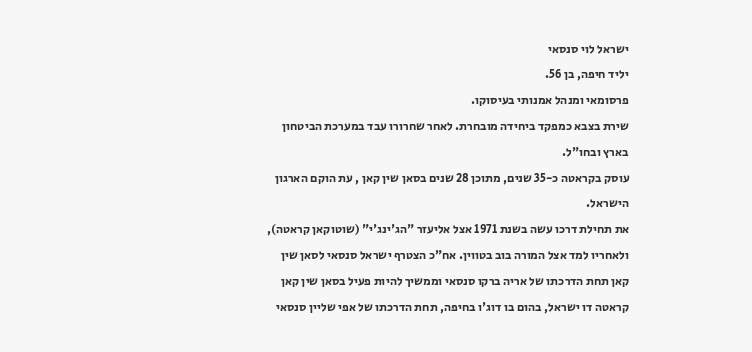ישראל לוי סנסאי
יליד חיפה, בן 56.
פרסומאי ומנהל אמנותי בעיסוקו.
שירת בצבא כמפקד ביחידה מובחרת. לאחר שחרורו עבד במערכת הביטחון בארץ ובחו"ל.
עוסק בקראטה כ-35 שנים, מתוכן 28 שנים בסאן שין קאן , עת הוקם הארגון הישראל.
את תחילת דרכו עשה בשנת 1971 אצל אליעזר "הג'ינג'י" (שוטוקאן קראטה), ולאחריו למד אצל המורה בוב בטווין. אח"כ הצטרף ישראל סנסאי לסאן שין קאן תחת הדרכתו של אריה ברקו סנסאי וממשיך להיות פעיל בסאן שין קאן קראטה דו ישראל, בהום בו דוג'ו בחיפה, תחת הדרכתו של אפי שליין סנסאי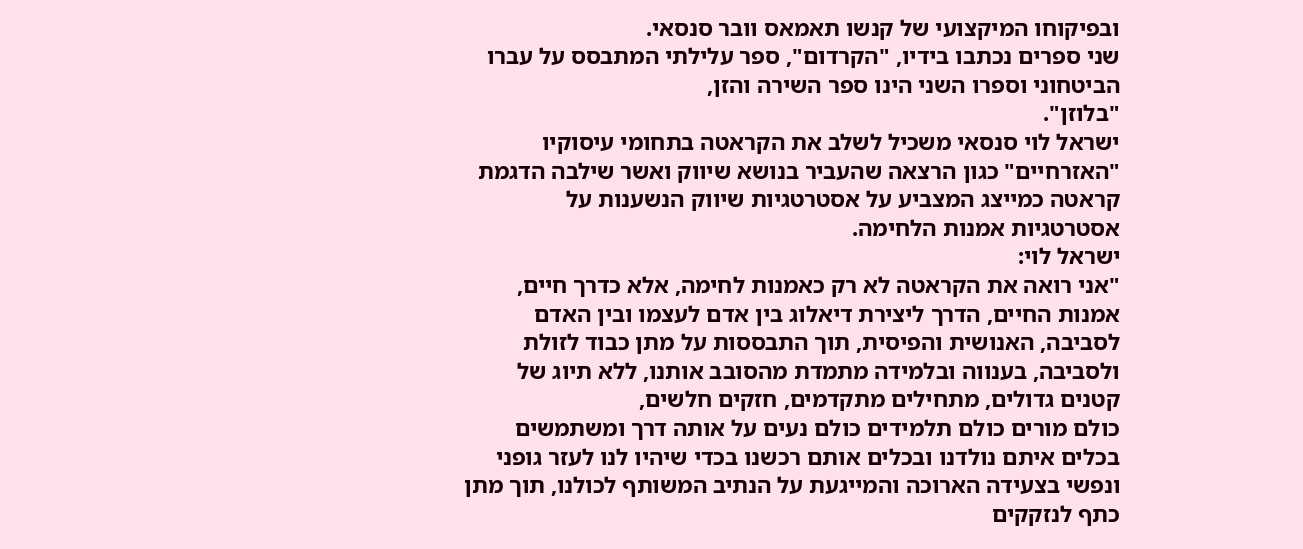ובפיקוחו המיקצועי של קנשו תאמאס וובר סנסאי.
שני ספרים נכתבו בידיו, "הקרדום", ספר עלילתי המתבסס על עברו הביטחוני וספרו השני הינו ספר השירה והזן,
"בלוזן".
ישראל לוי סנסאי משכיל לשלב את הקראטה בתחומי עיסוקיו "האזרחיים" כגון הרצאה שהעביר בנושא שיווק ואשר שילבה הדגמת קראטה כמייצג המצביע על אסטרטגיות שיווק הנשענות על אסטרטגיות אמנות הלחימה.
ישראל לוי:
"אני רואה את הקראטה לא רק כאמנות לחימה, אלא כדרך חיים, אמנות החיים, הדרך ליצירת דיאלוג בין אדם לעצמו ובין האדם לסביבה, האנושית והפיסית, תוך התבססות על מתן כבוד לזולת ולסביבה, בענווה ובלמידה מתמדת מהסובב אותנו, ללא תיוג של קטנים גדולים, מתחילים מתקדמים, חזקים חלשים,
כולם מורים כולם תלמידים כולם נעים על אותה דרך ומשתמשים בכלים איתם נולדנו ובכלים אותם רכשנו בכדי שיהיו לנו לעזר גופני ונפשי בצעידה הארוכה והמייגעת על הנתיב המשותף לכולנו, תוך מתן כתף לנזקקים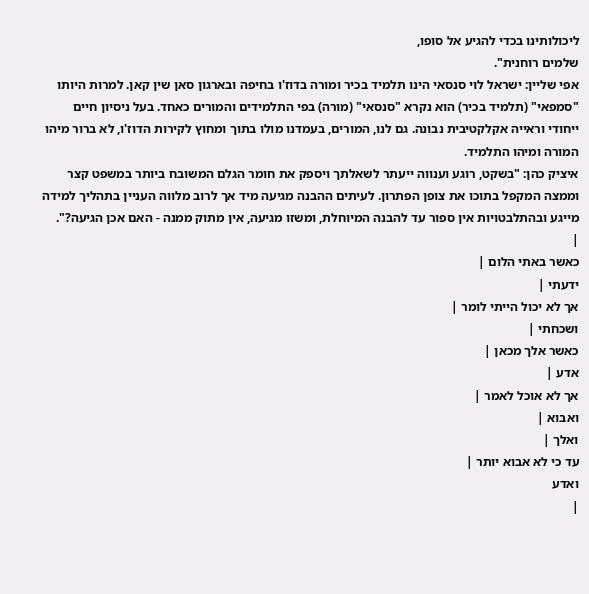ליכולותינו בכדי להגיע אל סופו,
שלמים רוחנית".
אפי שליין: ישראל לוי סנסאי הינו תלמיד בכיר ומורה בדוז'ו בחיפה ובארגון סאן שין קאן. למרות היותו "סמפאי" (תלמיד בכיר) הוא נקרא "סנסאי" (מורה) בפי התלמידים והמורים כאחד. בעל ניסיון חיים ייחודי וראייה אקלקטיבית נבונה. גם לנו, המורים, בעמדנו מולו בתוך ומחוץ לקירות הדוז'ו, לא ברור מיהו המורה ומיהו התלמיד.
איציק כהן: "בשקט, רוגע וענווה ייעתר לשאלתך ויספק את חומר הגלם המשובח ביותר במשפט קצר וממצה המקפל בתוכו את צופן הפתרון. לעיתים ההבנה מגיעה מיד אך לרוב מלווה העניין בתהליך למידה מייגע ובהתלבטויות אין ספור עד להבנה המיוחלת, ומשזו מגיעה, אין מתוק ממנה - האם אכן הגיעה?".
|
כאשר באתי הלום |
ידעתי |
אך לא יכול הייתי לומר |
ושכחתי |
כאשר אלך מכאן |
אדע |
אך לא אוכל לאמר |
ואבוא |
ואלך |
עד כי לא אבוא יותר |
ואדע
|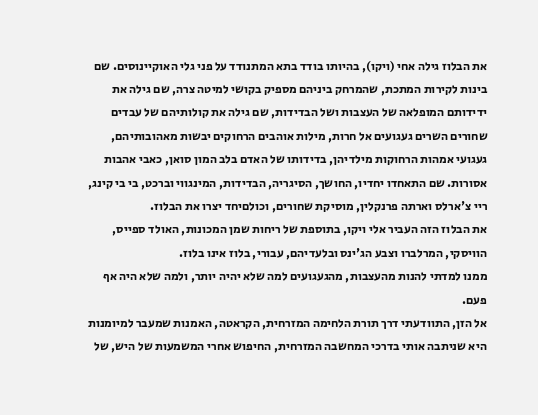את הבלוז גילה אחי (ויקו), בהיותו בודד בתא המתנודד על פני גלי האוקיינוסים. שם בינות לקירות המתכת, שהמרחק ביניהם מספיק בקושי למיטה צרה, שם גילה את ידידותם המופלאה של העצבות ושל הבדידות, שם גילה את קולותיהם של עבדים שחורים השרים געגועים אל חרות, מילות אוהבים הרחוקים יבשות מאהובותיהם, געגועי אמהות הרחוקות מילדיהן, בדידותו של האדם בלב המון סואן, כאבי אהבות אסורות. שם התאחדו יחדיו, החושך, הסיגריה, הבדידות, המינגווי וברכט, בי בי קינג, ריי צ'ארלס וארתה פרנקלין, מוסיקת שחורים, וכולםיחד יצרו את הבלוז.
את הבלוז הזה העביר אלי ויקו, בתוספת של ריחות שמן המכונות, האולד ספייס, הוויסקי, המרלברו וצבע הג'ינס ובלעדיהם, עבורי, בלוז אינו בלוז.
ממנו למדתי להנות מהעצבות, מהגעגועים למה שלא יהיה יותר, ולמה שלא היה אף פעם.
אל הזן, התוודעתי דרך תורת הלחימה המזרחית, הקראטה, האמנות שמעבר למיומנות היא שניתבה אותי בדרכי המחשבה המזרחית, החיפוש אחרי המשמעות של היש, של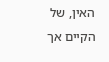האין, של הקיים אך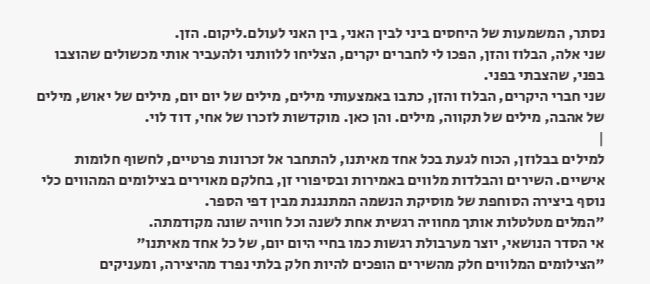נסתר, המשמעות של היחסים ביני לבין האני, בין האני לעולם.ליקום. הזן.
שני אלה, הבלוז והזן, הפכו לי לחברים יקרים, הצליחו ללוותני ולהעביר אותי מכשולים שהוצבו בפני, שהצבתי בפני.
שני חברי היקרים, הבלוז והזן, כתבו באמצעותי מילים, מילים של יום יום, מילים של יאוש, מילים של אהבה, מילים של תקווה, מילים. והן כאן. מוקדשות לזכרו של אחי, דוד לוי.
|
למילים בבלוזן, הכוח לגעת בכל אחד מאיתנו, להתחבר אל זכרונות פרטיים, לחשוף חלומות אישיים. השירים והבלדות מלווים באמירות ובסיפורי זן, בחלקם מאוירים בצילומים המהווים כלי נוסף ביצירה הסוחפת של מוסיקת הנשמה המתנגנת מבין דפי הספר.
"המלים מטלטלות אותך מחוויה רגשית אחת לשנה וכל חוויה שונה מקודמתה.
אי הסדר הנושאי, יוצר מערבולת רגשות כמו בחיי היום יום, של כל אחד מאיתנו"
"הצילומים המלווים חלק מהשירים הופכים להיות חלק בלתי נפרד מהיצירה, ומעניקים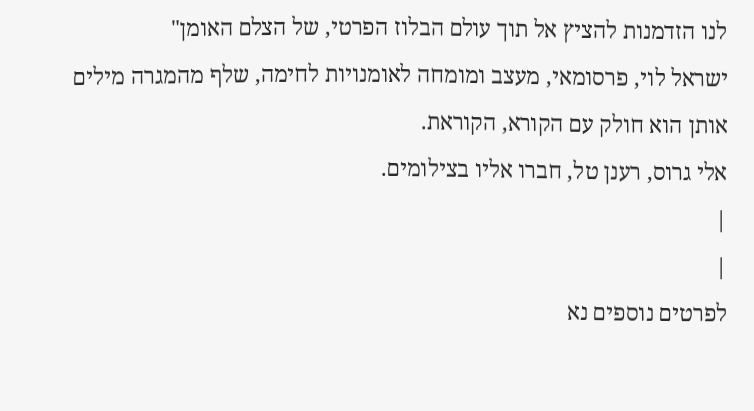לנו הזדמנות להציץ אל תוך עולם הבלוז הפרטי, של הצלם האומן"
ישראל לוי, פרסומאי, מעצב ומומחה לאומנויות לחימה, שלף מהמגרה מילים אותן הוא חולק עם הקורא, הקוראת.
אלי גרוס, רענן טל, חברו אליו בצילומים.
|
|
לפרטים נוספים נא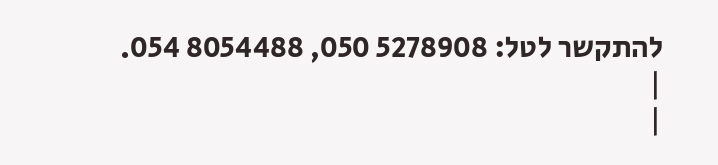להתקשר לטל: 5278908 050, 8054488 054.
|
|